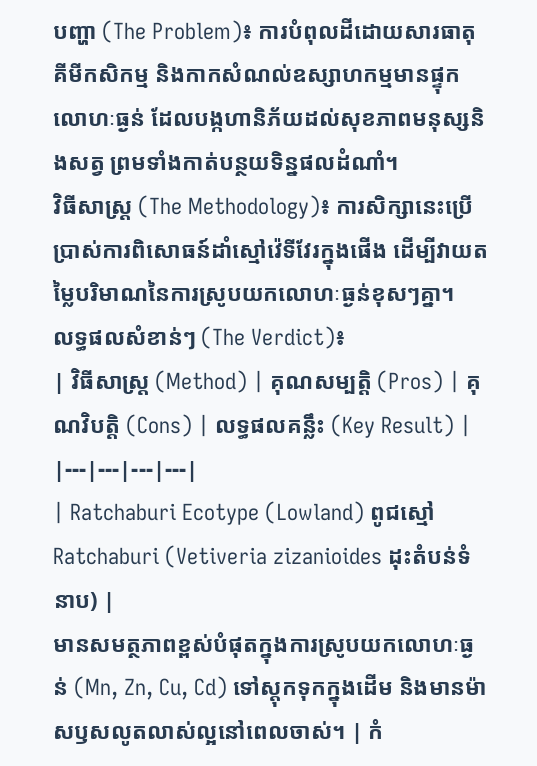បញ្ហា (The Problem)៖ ការបំពុលដីដោយសារធាតុគីមីកសិកម្ម និងកាកសំណល់ឧស្សាហកម្មមានផ្ទុកលោហៈធ្ងន់ ដែលបង្កហានិភ័យដល់សុខភាពមនុស្សនិងសត្វ ព្រមទាំងកាត់បន្ថយទិន្នផលដំណាំ។
វិធីសាស្ត្រ (The Methodology)៖ ការសិក្សានេះប្រើប្រាស់ការពិសោធន៍ដាំស្មៅវ៉េទីវែរក្នុងផើង ដើម្បីវាយតម្លៃបរិមាណនៃការស្រូបយកលោហៈធ្ងន់ខុសៗគ្នា។
លទ្ធផលសំខាន់ៗ (The Verdict)៖
| វិធីសាស្ត្រ (Method) | គុណសម្បត្តិ (Pros) | គុណវិបត្តិ (Cons) | លទ្ធផលគន្លឹះ (Key Result) |
|---|---|---|---|
| Ratchaburi Ecotype (Lowland) ពូជស្មៅ Ratchaburi (Vetiveria zizanioides ដុះតំបន់ទំនាប) |
មានសមត្ថភាពខ្ពស់បំផុតក្នុងការស្រូបយកលោហៈធ្ងន់ (Mn, Zn, Cu, Cd) ទៅស្តុកទុកក្នុងដើម និងមានម៉ាសឫសលូតលាស់ល្អនៅពេលចាស់។ | កំ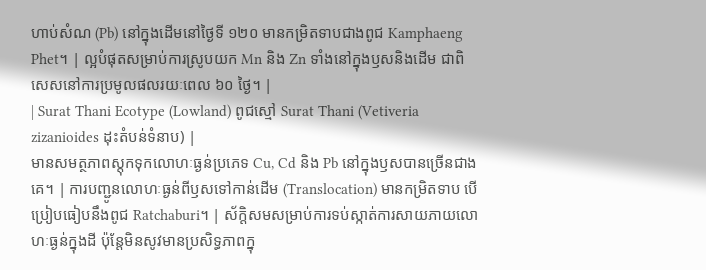ហាប់សំណ (Pb) នៅក្នុងដើមនៅថ្ងៃទី ១២០ មានកម្រិតទាបជាងពូជ Kamphaeng Phet។ | ល្អបំផុតសម្រាប់ការស្រូបយក Mn និង Zn ទាំងនៅក្នុងឫសនិងដើម ជាពិសេសនៅការប្រមូលផលរយៈពេល ៦០ ថ្ងៃ។ |
| Surat Thani Ecotype (Lowland) ពូជស្មៅ Surat Thani (Vetiveria zizanioides ដុះតំបន់ទំនាប) |
មានសមត្ថភាពស្តុកទុកលោហៈធ្ងន់ប្រភេទ Cu, Cd និង Pb នៅក្នុងឫសបានច្រើនជាងគេ។ | ការបញ្ជូនលោហៈធ្ងន់ពីឫសទៅកាន់ដើម (Translocation) មានកម្រិតទាប បើប្រៀបធៀបនឹងពូជ Ratchaburi។ | ស័ក្តិសមសម្រាប់ការទប់ស្កាត់ការសាយភាយលោហៈធ្ងន់ក្នុងដី ប៉ុន្តែមិនសូវមានប្រសិទ្ធភាពក្នុ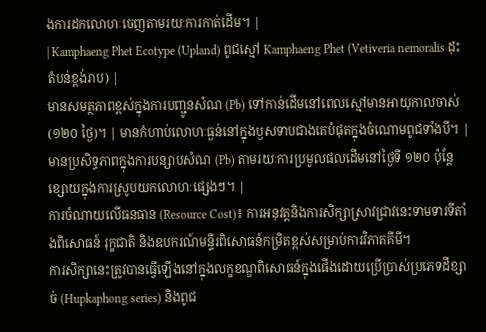ងការដកលោហៈចេញតាមរយៈការកាត់ដើម។ |
| Kamphaeng Phet Ecotype (Upland) ពូជស្មៅ Kamphaeng Phet (Vetiveria nemoralis ដុះតំបន់ខ្ពង់រាប) |
មានសមត្ថភាពខ្ពស់ក្នុងការបញ្ជូនសំណ (Pb) ទៅកាន់ដើមនៅពេលស្មៅមានអាយុកាលចាស់ (១២០ ថ្ងៃ)។ | មានកំហាប់លោហៈធ្ងន់នៅក្នុងឫសទាបជាងគេបំផុតក្នុងចំណោមពូជទាំងបី។ | មានប្រសិទ្ធភាពក្នុងការបន្សាបសំណ (Pb) តាមរយៈការប្រមូលផលដើមនៅថ្ងៃទី ១២០ ប៉ុន្តែខ្សោយក្នុងការស្រូបយកលោហៈផ្សេងៗ។ |
ការចំណាយលើធនធាន (Resource Cost)៖ ការអនុវត្តនិងការសិក្សាស្រាវជ្រាវនេះទាមទារទីតាំងពិសោធន៍ រុក្ខជាតិ និងឧបករណ៍មន្ទីរពិសោធន៍កម្រិតខ្ពស់សម្រាប់ការវិភាគគីមី។
ការសិក្សានេះត្រូវបានធ្វើឡើងនៅក្នុងលក្ខខណ្ឌពិសោធន៍ក្នុងផើងដោយប្រើប្រាស់ប្រភេទដីខ្សាច់ (Hupkaphong series) និងពូជ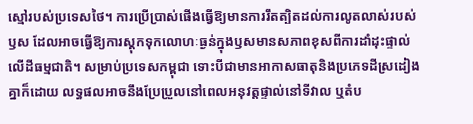ស្មៅរបស់ប្រទេសថៃ។ ការប្រើប្រាស់ផើងធ្វើឱ្យមានការរឹតត្បិតដល់ការលូតលាស់របស់ឫស ដែលអាចធ្វើឱ្យការស្តុកទុកលោហៈធ្ងន់ក្នុងឫសមានសភាពខុសពីការដាំដុះផ្ទាល់លើដីធម្មជាតិ។ សម្រាប់ប្រទេសកម្ពុជា ទោះបីជាមានអាកាសធាតុនិងប្រភេទដីស្រដៀងគ្នាក៏ដោយ លទ្ធផលអាចនឹងប្រែប្រួលនៅពេលអនុវត្តផ្ទាល់នៅទីវាល ឬតំប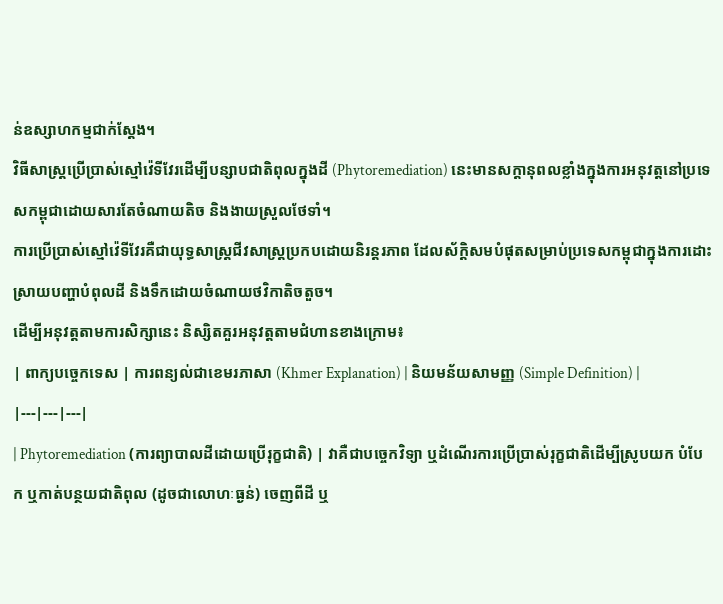ន់ឧស្សាហកម្មជាក់ស្តែង។
វិធីសាស្រ្តប្រើប្រាស់ស្មៅវ៉េទីវែរដើម្បីបន្សាបជាតិពុលក្នុងដី (Phytoremediation) នេះមានសក្តានុពលខ្លាំងក្នុងការអនុវត្តនៅប្រទេសកម្ពុជាដោយសារតែចំណាយតិច និងងាយស្រួលថែទាំ។
ការប្រើប្រាស់ស្មៅវ៉េទីវែរគឺជាយុទ្ធសាស្រ្តជីវសាស្រ្តប្រកបដោយនិរន្តរភាព ដែលស័ក្តិសមបំផុតសម្រាប់ប្រទេសកម្ពុជាក្នុងការដោះស្រាយបញ្ហាបំពុលដី និងទឹកដោយចំណាយថវិកាតិចតួច។
ដើម្បីអនុវត្តតាមការសិក្សានេះ និស្សិតគួរអនុវត្តតាមជំហានខាងក្រោម៖
| ពាក្យបច្ចេកទេស | ការពន្យល់ជាខេមរភាសា (Khmer Explanation) | និយមន័យសាមញ្ញ (Simple Definition) |
|---|---|---|
| Phytoremediation (ការព្យាបាលដីដោយប្រើរុក្ខជាតិ) | វាគឺជាបច្ចេកវិទ្យា ឬដំណើរការប្រើប្រាស់រុក្ខជាតិដើម្បីស្រូបយក បំបែក ឬកាត់បន្ថយជាតិពុល (ដូចជាលោហៈធ្ងន់) ចេញពីដី ឬ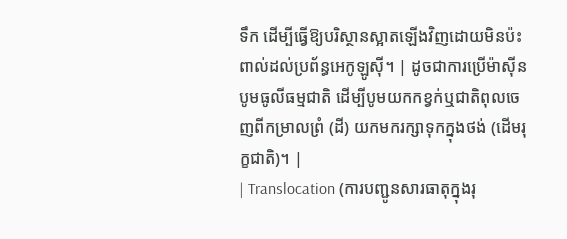ទឹក ដើម្បីធ្វើឱ្យបរិស្ថានស្អាតឡើងវិញដោយមិនប៉ះពាល់ដល់ប្រព័ន្ធអេកូឡូស៊ី។ | ដូចជាការប្រើម៉ាស៊ីនបូមធូលីធម្មជាតិ ដើម្បីបូមយកកខ្វក់ឬជាតិពុលចេញពីកម្រាលព្រំ (ដី) យកមករក្សាទុកក្នុងថង់ (ដើមរុក្ខជាតិ)។ |
| Translocation (ការបញ្ជូនសារធាតុក្នុងរុ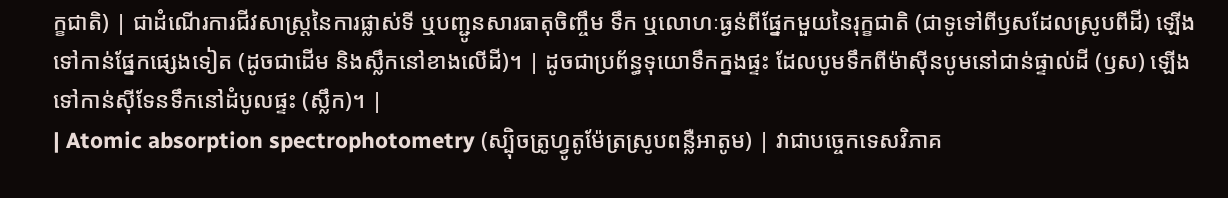ក្ខជាតិ) | ជាដំណើរការជីវសាស្ត្រនៃការផ្លាស់ទី ឬបញ្ជូនសារធាតុចិញ្ចឹម ទឹក ឬលោហៈធ្ងន់ពីផ្នែកមួយនៃរុក្ខជាតិ (ជាទូទៅពីឫសដែលស្រូបពីដី) ឡើងទៅកាន់ផ្នែកផ្សេងទៀត (ដូចជាដើម និងស្លឹកនៅខាងលើដី)។ | ដូចជាប្រព័ន្ធទុយោទឹកក្នងផ្ទះ ដែលបូមទឹកពីម៉ាស៊ីនបូមនៅជាន់ផ្ទាល់ដី (ឫស) ឡើងទៅកាន់ស៊ីទែនទឹកនៅដំបូលផ្ទះ (ស្លឹក)។ |
| Atomic absorption spectrophotometry (ស្ប៉ិចត្រូហ្វូតូម៉ែត្រស្រូបពន្លឺអាតូម) | វាជាបច្ចេកទេសវិភាគ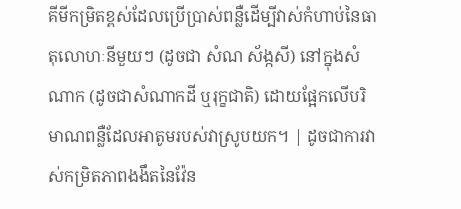គីមីកម្រិតខ្ពស់ដែលប្រើប្រាស់ពន្លឺដើម្បីវាស់កំហាប់នៃធាតុលោហៈនីមួយៗ (ដូចជា សំណ ស័ង្កសី) នៅក្នុងសំណាក (ដូចជាសំណាកដី ឬរុក្ខជាតិ) ដោយផ្អែកលើបរិមាណពន្លឺដែលអាតូមរបស់វាស្រូបយក។ | ដូចជាការវាស់កម្រិតភាពងងឹតនៃវ៉ែន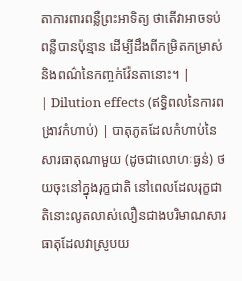តាការពារពន្លឺព្រះអាទិត្យ ថាតើវាអាចទប់ពន្លឺបានប៉ុន្មាន ដើម្បីដឹងពីកម្រិតកម្រាស់និងពណ៌នៃកញ្ចក់វ៉ែនតានោះ។ |
| Dilution effects (ឥទ្ធិពលនៃការពង្រាវកំហាប់) | បាតុភូតដែលកំហាប់នៃសារធាតុណាមួយ (ដូចជាលោហៈធ្ងន់) ថយចុះនៅក្នុងរុក្ខជាតិ នៅពេលដែលរុក្ខជាតិនោះលូតលាស់លឿនជាងបរិមាណសារធាតុដែលវាស្រូបយ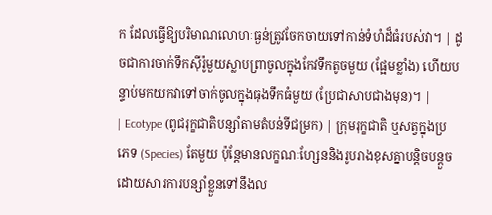ក ដែលធ្វើឱ្យបរិមាណលោហៈធ្ងន់ត្រូវចែកចាយទៅកាន់ទំហំដ៏ធំរបស់វា។ | ដូចជាការចាក់ទឹកស៊ីរ៉ូមួយស្លាបព្រាចូលក្នុងកែវទឹកតូចមួយ (ផ្អែមខ្លាំង) ហើយបន្ទាប់មកយកវាទៅចាក់ចូលក្នុងធុងទឹកធំមួយ (ប្រែជាសាបជាងមុន)។ |
| Ecotype (ពូជរុក្ខជាតិបន្សាំតាមតំបន់ទីជម្រក) | ក្រុមរុក្ខជាតិ ឬសត្វក្នុងប្រភេទ (Species) តែមួយ ប៉ុន្តែមានលក្ខណៈហ្សែននិងរូបរាងខុសគ្នាបន្តិចបន្តួចដោយសារការបន្សាំខ្លួនទៅនឹងល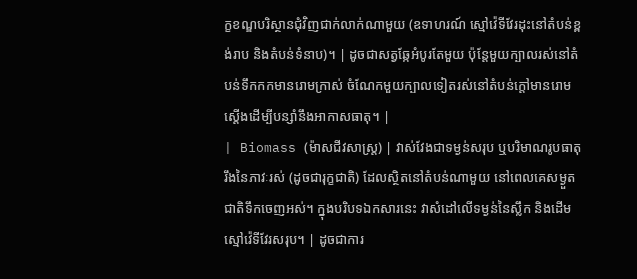ក្ខខណ្ឌបរិស្ថានជុំវិញជាក់លាក់ណាមួយ (ឧទាហរណ៍ ស្មៅវ៉េទីវែរដុះនៅតំបន់ខ្ពង់រាប និងតំបន់ទំនាប)។ | ដូចជាសត្វឆ្កែអំបូរតែមួយ ប៉ុន្តែមួយក្បាលរស់នៅតំបន់ទឹកកកមានរោមក្រាស់ ចំណែកមួយក្បាលទៀតរស់នៅតំបន់ក្តៅមានរោមស្តើងដើម្បីបន្សាំនឹងអាកាសធាតុ។ |
| Biomass (ម៉ាសជីវសាស្រ្ត) | វាស់វែងជាទម្ងន់សរុប ឬបរិមាណរូបធាតុរឹងនៃភាវៈរស់ (ដូចជារុក្ខជាតិ) ដែលស្ថិតនៅតំបន់ណាមួយ នៅពេលគេសម្ងួតជាតិទឹកចេញអស់។ ក្នុងបរិបទឯកសារនេះ វាសំដៅលើទម្ងន់នៃស្លឹក និងដើមស្មៅវ៉េទីវែរសរុប។ | ដូចជាការ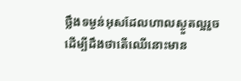ថ្លឹងទម្ងន់អុសដែលហាលស្ងួតល្អរួច ដើម្បីដឹងថាតើឈើនោះមាន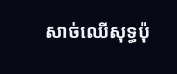សាច់ឈើសុទ្ធប៉ុ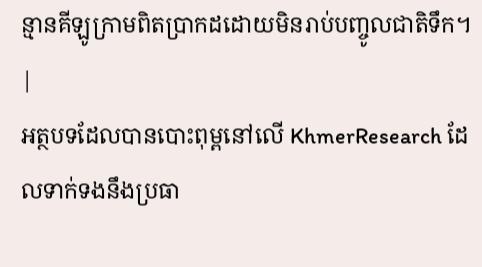ន្មានគីឡូក្រាមពិតប្រាកដដោយមិនរាប់បញ្ចូលជាតិទឹក។ |
អត្ថបទដែលបានបោះពុម្ពនៅលើ KhmerResearch ដែលទាក់ទងនឹងប្រធា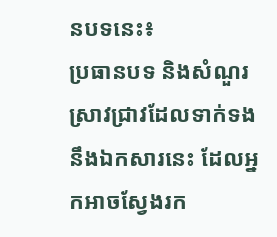នបទនេះ៖
ប្រធានបទ និងសំណួរស្រាវជ្រាវដែលទាក់ទងនឹងឯកសារនេះ ដែលអ្នកអាចស្វែងរក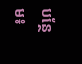បន្ថែម៖